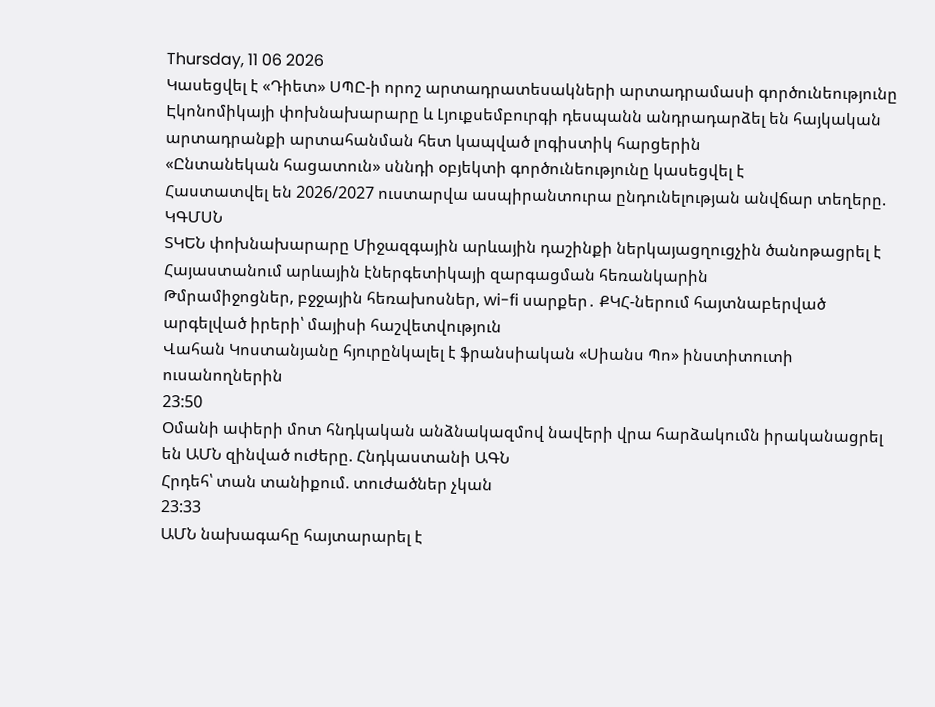Thursday, 11 06 2026
Կասեցվել է «Դիետ» ՍՊԸ-ի որոշ արտադրատեսակների արտադրամասի գործունեությունը
Էկոնոմիկայի փոխնախարարը և Լյուքսեմբուրգի դեսպանն անդրադարձել են հայկական արտադրանքի արտահանման հետ կապված լոգիստիկ հարցերին
«Ընտանեկան հացատուն» սննդի օբյեկտի գործունեությունը կասեցվել է
Հաստատվել են 2026/2027 ուստարվա ասպիրանտուրա ընդունելության անվճար տեղերը. ԿԳՄՍՆ
ՏԿԵՆ փոխնախարարը Միջազգային արևային դաշինքի ներկայացղուցչին ծանոթացրել է Հայաստանում արևային էներգետիկայի զարգացման հեռանկարին
Թմրամիջոցներ, բջջային հեռախոսներ, wi-fi սարքեր․ ՔԿՀ-ներում հայտնաբերված արգելված իրերի՝ մայիսի հաշվետվություն
Վահան Կոստանյանը հյուրընկալել է ֆրանսիական «Սիանս Պո» ինստիտուտի ուսանողներին
23:50
Օմանի ափերի մոտ հնդկական անձնակազմով նավերի վրա հարձակումն իրականացրել են ԱՄՆ զինված ուժերը. Հնդկաստանի ԱԳՆ
Հրդեհ՝ տան տանիքում. տուժածներ չկան
23:33
ԱՄՆ նախագահը հայտարարել է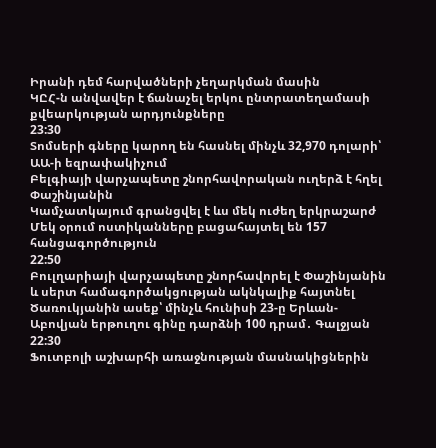Իրանի դեմ հարվածների չեղարկման մասին
ԿԸՀ-ն անվավեր է ճանաչել երկու ընտրատեղամասի քվեարկության արդյունքները
23:30
Տոմսերի գները կարող են հասնել մինչև 32,970 դոլարի՝ ԱԱ-ի եզրափակիչում
Բելգիայի վարչապետը շնորհավորական ուղերձ է հղել Փաշինյանին
Կամչատկայում գրանցվել է ևս մեկ ուժեղ երկրաշարժ
Մեկ օրում ոստիկանները բացահայտել են 157 հանցագործություն
22:50
Բուլղարիայի վարչապետը շնորհավորել է Փաշինյանին և սերտ համագործակցության ակնկալիք հայտնել
Ծառուկյանին ասեք՝ մինչև հունիսի 23-ը Երևան-Աբովյան երթուղու գինը դարձնի 100 դրամ․ Գալջյան
22:30
Ֆուտբոլի աշխարհի առաջնության մասնակիցներին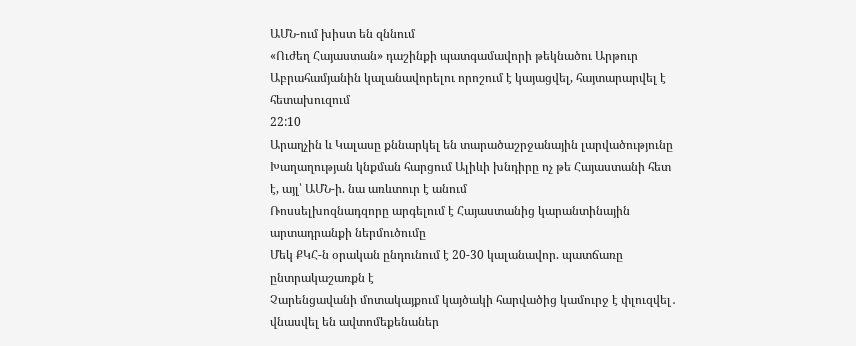ԱՄՆ-ում խիստ են զննում
«Ուժեղ Հայաստան» դաշինքի պատգամավորի թեկնածու Արթուր Աբրահամյանին կալանավորելու որոշում է կայացվել, հայտարարվել է հետախուզում
22:10
Արաղչին և Կալասը քննարկել են տարածաշրջանային լարվածությունը
Խաղաղության կնքման հարցում Ալիևի խնդիրը ոչ թե Հայաստանի հետ է, այլ՝ ԱՄՆ-ի. նա առևտուր է անում
Ռոսսելխոզնադզորը արգելում է Հայաստանից կարանտինային արտադրանքի ներմուծումը
Մեկ ՔԿՀ-ն օրական ընդունում է 20-30 կալանավոր. պատճառը ընտրակաշառքն է
Չարենցավանի մոտակայքում կայծակի հարվածից կամուրջ է փլուզվել․ վնասվել են ավտոմեքենաներ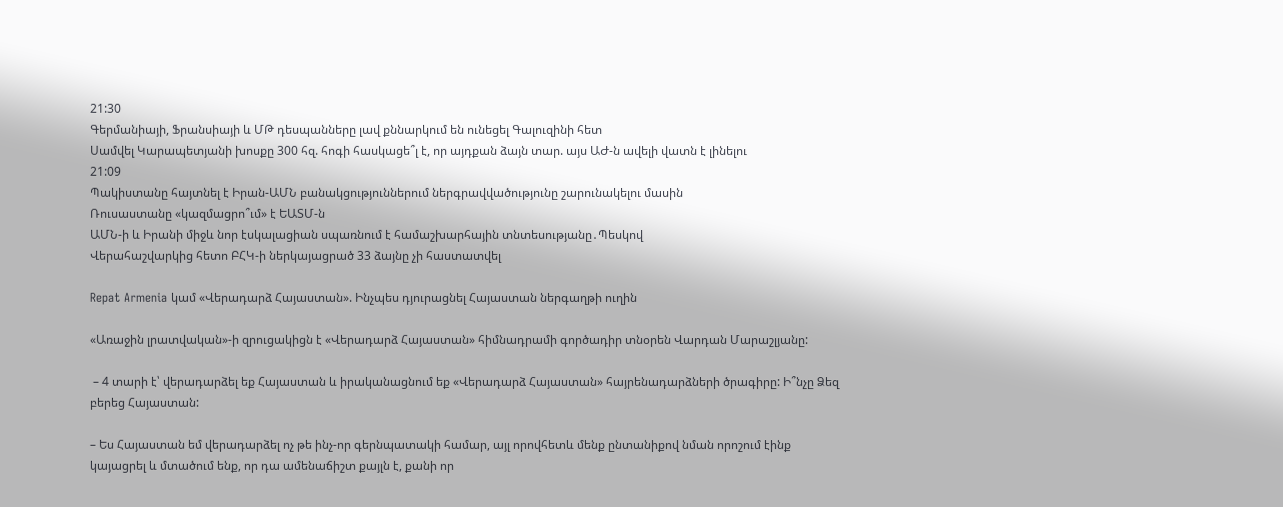21:30
Գերմանիայի, Ֆրանսիայի և ՄԹ դեսպանները լավ քննարկում են ունեցել Գալուզինի հետ
Սամվել Կարապետյանի խոսքը 300 հզ. հոգի հասկացե՞լ է, որ այդքան ձայն տար. այս ԱԺ-ն ավելի վատն է լինելու
21:09
Պակիստանը հայտնել է Իրան-ԱՄՆ բանակցություններում ներգրավվածությունը շարունակելու մասին
Ռուսաստանը «կազմացրո՞ւմ» է ԵԱՏՄ-ն
ԱՄՆ-ի և Իրանի միջև նոր էսկալացիան սպառնում է համաշխարհային տնտեսությանը․Պեսկով
Վերահաշվարկից հետո ԲՀԿ-ի ներկայացրած 33 ձայնը չի հաստատվել

Repat Armenia կամ «Վերադարձ Հայաստան». Ինչպես դյուրացնել Հայաստան ներգաղթի ուղին

«Առաջին լրատվական»-ի զրուցակիցն է «Վերադարձ Հայաստան» հիմնադրամի գործադիր տնօրեն Վարդան Մարաշլյանը:

 – 4 տարի է՝ վերադարձել եք Հայաստան և իրականացնում եք «Վերադարձ Հայաստան» հայրենադարձների ծրագիրը: Ի՞նչը Ձեզ բերեց Հայաստան:

– Ես Հայաստան եմ վերադարձել ոչ թե ինչ-որ գերնպատակի համար, այլ որովհետև մենք ընտանիքով նման որոշում էինք կայացրել և մտածում ենք, որ դա ամենաճիշտ քայլն է, քանի որ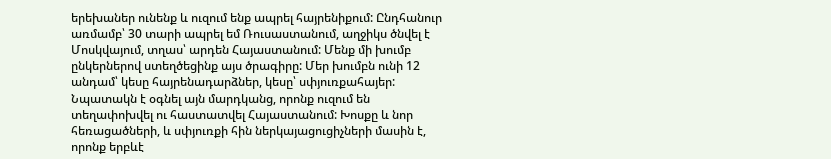երեխաներ ունենք և ուզում ենք ապրել հայրենիքում: Ընդհանուր առմամբ՝ 30 տարի ապրել եմ Ռուսաստանում, աղջիկս ծնվել է Մոսկվայում, տղաս՝ արդեն Հայաստանում: Մենք մի խումբ ընկերներով ստեղծեցինք այս ծրագիրը: Մեր խումբն ունի 12 անդամ՝ կեսը հայրենադարձներ, կեսը՝ սփյուռքահայեր: Նպատակն է օգնել այն մարդկանց, որոնք ուզում են տեղափոխվել ու հաստատվել Հայաստանում: Խոսքը և նոր հեռացածների, և սփյուռքի հին ներկայացուցիչների մասին է, որոնք երբևէ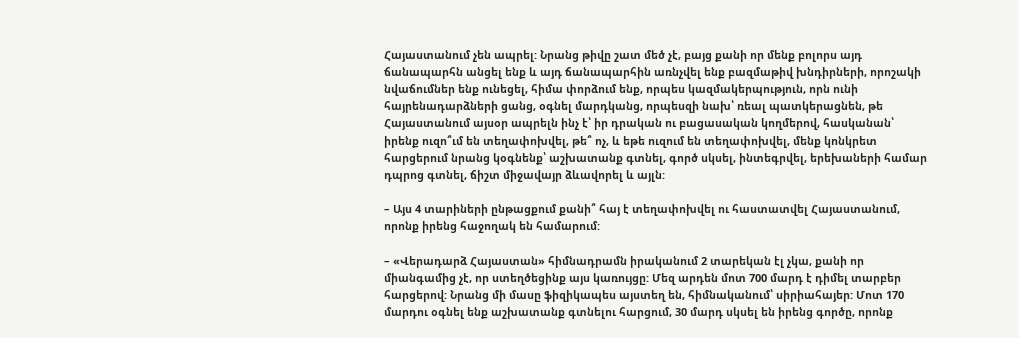Հայաստանում չեն ապրել: Նրանց թիվը շատ մեծ չէ, բայց քանի որ մենք բոլորս այդ ճանապարհն անցել ենք և այդ ճանապարհին առնչվել ենք բազմաթիվ խնդիրների, որոշակի նվաճումներ ենք ունեցել, հիմա փորձում ենք, որպես կազմակերպություն, որն ունի հայրենադարձների ցանց, օգնել մարդկանց, որպեսզի նախ՝ ռեալ պատկերացնեն, թե Հայաստանում այսօր ապրելն ինչ է՝ իր դրական ու բացասական կողմերով, հասկանան՝ իրենք ուզո՞ւմ են տեղափոխվել, թե՞ ոչ, և եթե ուզում են տեղափոխվել, մենք կոնկրետ հարցերում նրանց կօգնենք՝ աշխատանք գտնել, գործ սկսել, ինտեգրվել, երեխաների համար դպրոց գտնել, ճիշտ միջավայր ձևավորել և այլն:

– Այս 4 տարիների ընթացքում քանի՞ հայ է տեղափոխվել ու հաստատվել Հայաստանում, որոնք իրենց հաջողակ են համարում:

– «Վերադարձ Հայաստան» հիմնադրամն իրականում 2 տարեկան էլ չկա, քանի որ միանգամից չէ, որ ստեղծեցինք այս կառույցը: Մեզ արդեն մոտ 700 մարդ է դիմել տարբեր հարցերով: Նրանց մի մասը ֆիզիկապես այստեղ են, հիմնականում՝ սիրիահայեր: Մոտ 170 մարդու օգնել ենք աշխատանք գտնելու հարցում, 30 մարդ սկսել են իրենց գործը, որոնք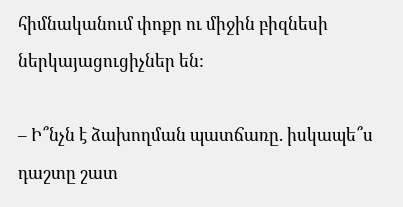հիմնականում փոքր ու միջին բիզնեսի ներկայացուցիչներ են:

– Ի՞նչն է ձախողման պատճառը. իսկապե՞ս դաշտը շատ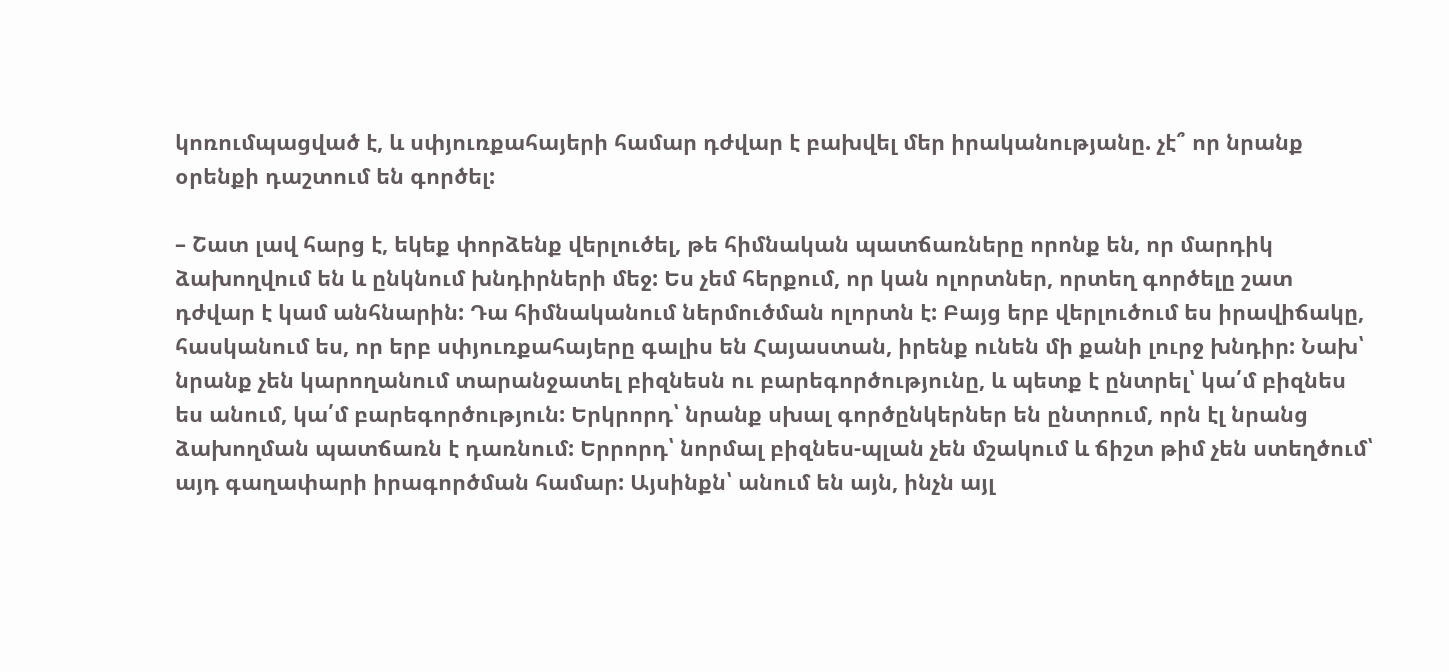կոռումպացված է, և սփյուռքահայերի համար դժվար է բախվել մեր իրականությանը. չէ՞ որ նրանք օրենքի դաշտում են գործել:

– Շատ լավ հարց է, եկեք փորձենք վերլուծել, թե հիմնական պատճառները որոնք են, որ մարդիկ ձախողվում են և ընկնում խնդիրների մեջ: Ես չեմ հերքում, որ կան ոլորտներ, որտեղ գործելը շատ դժվար է կամ անհնարին: Դա հիմնականում ներմուծման ոլորտն է: Բայց երբ վերլուծում ես իրավիճակը, հասկանում ես, որ երբ սփյուռքահայերը գալիս են Հայաստան, իրենք ունեն մի քանի լուրջ խնդիր: Նախ՝ նրանք չեն կարողանում տարանջատել բիզնեսն ու բարեգործությունը, և պետք է ընտրել՝ կա՛մ բիզնես ես անում, կա՛մ բարեգործություն: Երկրորդ՝ նրանք սխալ գործընկերներ են ընտրում, որն էլ նրանց ձախողման պատճառն է դառնում: Երրորդ՝ նորմալ բիզնես-պլան չեն մշակում և ճիշտ թիմ չեն ստեղծում՝ այդ գաղափարի իրագործման համար: Այսինքն՝ անում են այն, ինչն այլ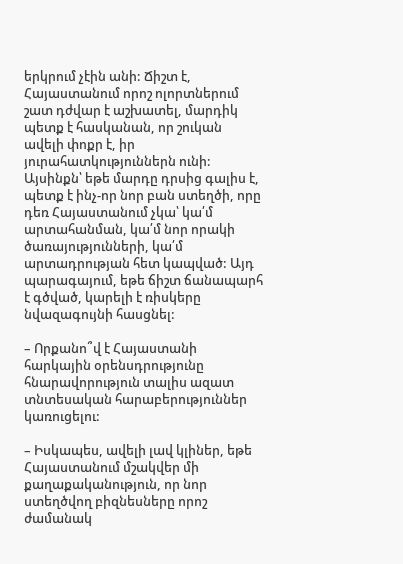երկրում չէին անի: Ճիշտ է, Հայաստանում որոշ ոլորտներում շատ դժվար է աշխատել, մարդիկ պետք է հասկանան, որ շուկան ավելի փոքր է, իր յուրահատկություններն ունի: Այսինքն՝ եթե մարդը դրսից գալիս է, պետք է ինչ-որ նոր բան ստեղծի, որը դեռ Հայաստանում չկա՝ կա՛մ արտահանման, կա՛մ նոր որակի ծառայությունների, կա՛մ արտադրության հետ կապված: Այդ պարագայում, եթե ճիշտ ճանապարհ է գծված, կարելի է ռիսկերը նվազագույնի հասցնել:

– Որքանո՞վ է Հայաստանի հարկային օրենսդրությունը հնարավորություն տալիս ազատ տնտեսական հարաբերություններ կառուցելու:

– Իսկապես, ավելի լավ կլիներ, եթե Հայաստանում մշակվեր մի քաղաքականություն, որ նոր ստեղծվող բիզնեսները որոշ ժամանակ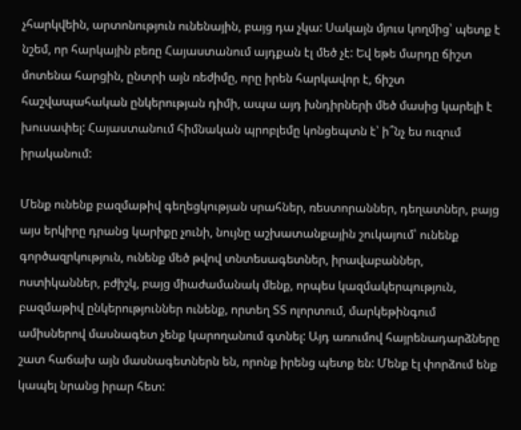չհարկվեին, արտոնություն ունենային, բայց դա չկա: Սակայն մյուս կողմից՝ պետք է նշեմ, որ հարկային բեռը Հայաստանում այդքան էլ մեծ չէ: Եվ եթե մարդը ճիշտ մոտենա հարցին, ընտրի այն ռեժիմը, որը իրեն հարկավոր է, ճիշտ հաշվապահական ընկերության դիմի, ապա այդ խնդիրների մեծ մասից կարելի է խուսափել: Հայաստանում հիմնական պրոբլեմը կոնցեպտն է՝ ի՞նչ ես ուզում իրականում:

Մենք ունենք բազմաթիվ գեղեցկության սրահներ, ռեստորաններ, դեղատներ, բայց այս երկիրը դրանց կարիքը չունի, նույնը աշխատանքային շուկայում՝ ունենք գործազրկություն, ունենք մեծ թվով տնտեսագետներ, իրավաբաններ, ոստիկաններ, բժիշկ, բայց միաժամանակ մենք, որպես կազմակերպություն, բազմաթիվ ընկերություններ ունենք, որտեղ ՏՏ ոլորտում, մարկեթինգում ամիսներով մասնագետ չենք կարողանում գտնել: Այդ առումով հայրենադարձները շատ հաճախ այն մասնագետներն են, որոնք իրենց պետք են: Մենք էլ փորձում ենք կապել նրանց իրար հետ: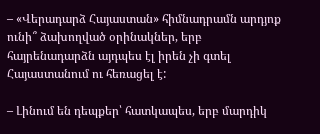– «Վերադարձ Հայաստան» հիմնադրամն արդյոք ունի՞ ձախողված օրինակներ, երբ հայրենադարձն այդպես էլ իրեն չի գտել Հայաստանում ու հեռացել է:

– Լինում են դեպքեր՝ հատկապես, երբ մարդիկ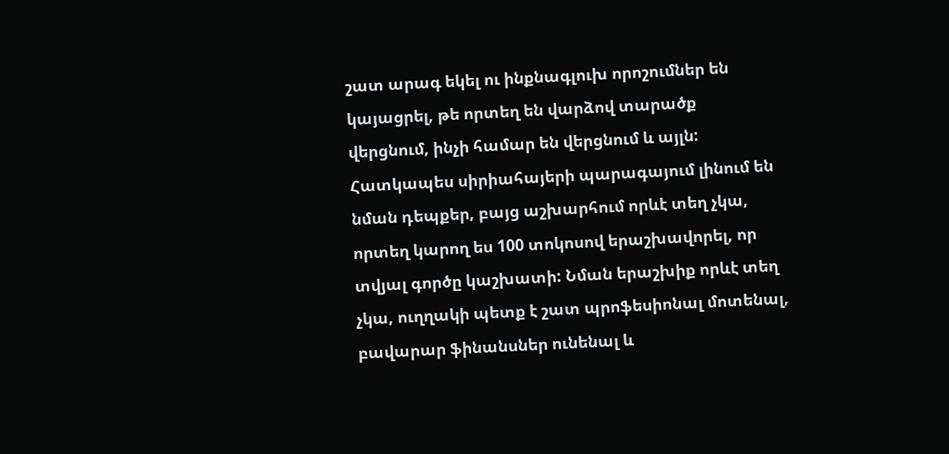շատ արագ եկել ու ինքնագլուխ որոշումներ են կայացրել, թե որտեղ են վարձով տարածք վերցնում, ինչի համար են վերցնում և այլն: Հատկապես սիրիահայերի պարագայում լինում են նման դեպքեր, բայց աշխարհում որևէ տեղ չկա, որտեղ կարող ես 100 տոկոսով երաշխավորել, որ տվյալ գործը կաշխատի: Նման երաշխիք որևէ տեղ չկա, ուղղակի պետք է շատ պրոֆեսիոնալ մոտենալ, բավարար ֆինանսներ ունենալ և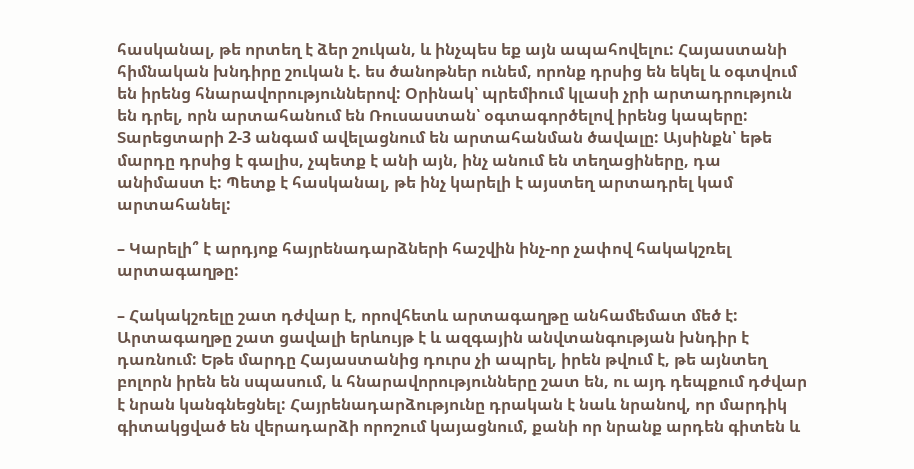հասկանալ, թե որտեղ է ձեր շուկան, և ինչպես եք այն ապահովելու: Հայաստանի հիմնական խնդիրը շուկան է. ես ծանոթներ ունեմ, որոնք դրսից են եկել և օգտվում են իրենց հնարավորություններով: Օրինակ՝ պրեմիում կլասի չրի արտադրություն են դրել, որն արտահանում են Ռուսաստան՝ օգտագործելով իրենց կապերը: Տարեցտարի 2-3 անգամ ավելացնում են արտահանման ծավալը: Այսինքն՝ եթե մարդը դրսից է գալիս, չպետք է անի այն, ինչ անում են տեղացիները, դա անիմաստ է: Պետք է հասկանալ, թե ինչ կարելի է այստեղ արտադրել կամ արտահանել:

– Կարելի՞ է արդյոք հայրենադարձների հաշվին ինչ-որ չափով հակակշռել արտագաղթը:

– Հակակշռելը շատ դժվար է, որովհետև արտագաղթը անհամեմատ մեծ է: Արտագաղթը շատ ցավալի երևույթ է և ազգային անվտանգության խնդիր է դառնում: Եթե մարդը Հայաստանից դուրս չի ապրել, իրեն թվում է, թե այնտեղ բոլորն իրեն են սպասում, և հնարավորությունները շատ են, ու այդ դեպքում դժվար է նրան կանգնեցնել: Հայրենադարձությունը դրական է նաև նրանով, որ մարդիկ գիտակցված են վերադարձի որոշում կայացնում, քանի որ նրանք արդեն գիտեն և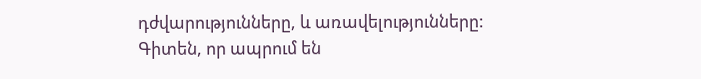դժվարությունները, և առավելությունները: Գիտեն, որ ապրում են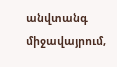անվտանգ միջավայրում,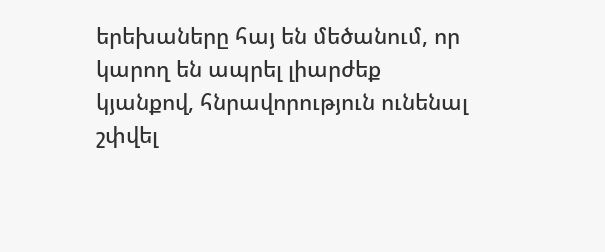երեխաները հայ են մեծանում, որ կարող են ապրել լիարժեք կյանքով, հնրավորություն ունենալ շփվել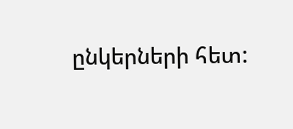ընկերների հետ: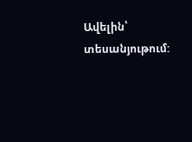Ավելին՝ տեսանյութում: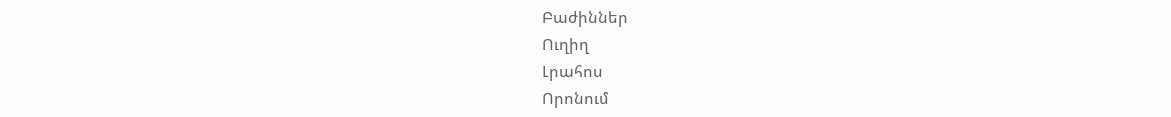Բաժիններ
Ուղիղ
Լրահոս
Որոնում